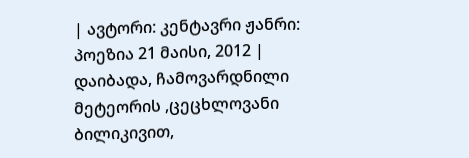| ავტორი: კენტავრი ჟანრი: პოეზია 21 მაისი, 2012 |
დაიბადა, ჩამოვარდნილი მეტეორის ,ცეცხლოვანი ბილიკივით,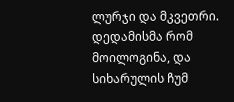ლურჯი და მკვეთრი. დედამისმა რომ მოილოგინა, და სიხარულის ჩუმ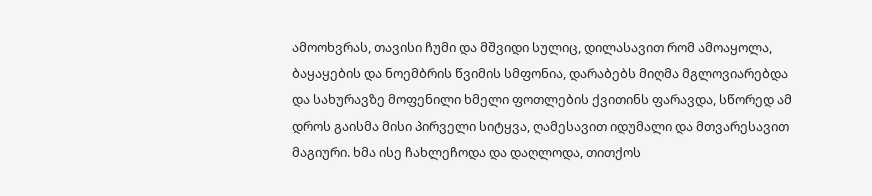ამოოხვრას, თავისი ჩუმი და მშვიდი სულიც, დილასავით რომ ამოაყოლა, ბაყაყების და ნოემბრის წვიმის სმფონია, დარაბებს მიღმა მგლოვიარებდა და სახურავზე მოფენილი ხმელი ფოთლების ქვითინს ფარავდა, სწორედ ამ დროს გაისმა მისი პირველი სიტყვა, ღამესავით იდუმალი და მთვარესავით მაგიური. ხმა ისე ჩახლეჩოდა და დაღლოდა, თითქოს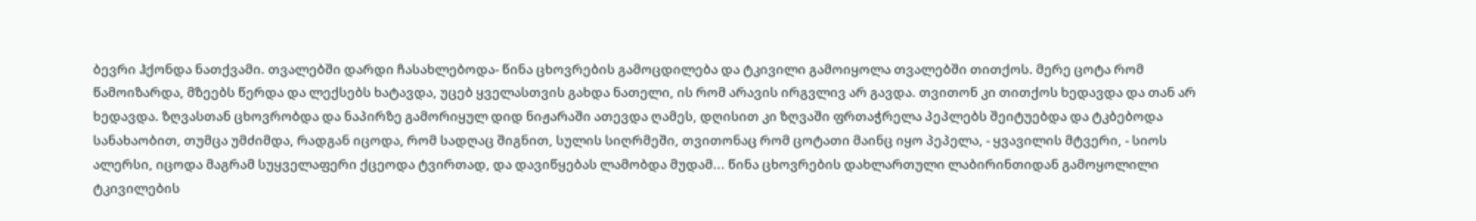ბევრი ჰქონდა ნათქვამი. თვალებში დარდი ჩასახლებოდა- წინა ცხოვრების გამოცდილება და ტკივილი გამოიყოლა თვალებში თითქოს. მერე ცოტა რომ წამოიზარდა, მზეებს წერდა და ლექსებს ხატავდა, უცებ ყველასთვის გახდა ნათელი, ის რომ არავის ირგვლივ არ გავდა. თვითონ კი თითქოს ხედავდა და თან არ ხედავდა. ზღვასთან ცხოვრობდა და ნაპირზე გამორიყულ დიდ ნიჟარაში ათევდა ღამეს, დღისით კი ზღვაში ფრთაჭრელა პეპლებს შეიტუებდა და ტკბებოდა სანახაობით, თუმცა უმძიმდა, რადგან იცოდა, რომ სადღაც შიგნით, სულის სიღრმეში, თვითონაც რომ ცოტათი მაინც იყო პეპელა, - ყვავილის მტვერი, - სიოს ალერსი, იცოდა მაგრამ სუყველაფერი ქცეოდა ტვირთად, და დავიწყებას ლამობდა მუდამ... წინა ცხოვრების დახლართული ლაბირინთიდან გამოყოლილი ტკივილების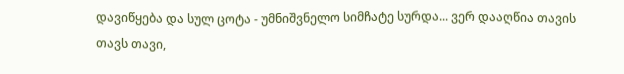დავიწყება და სულ ცოტა - უმნიშვნელო სიმჩატე სურდა... ვერ დააღწია თავის თავს თავი,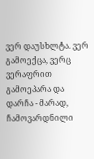ვერ დაუსხლტა. ვერ გამოექცა, ვერც ვერაფრით გამოეპარა და დარჩა - მარად, ჩამოვარდნილი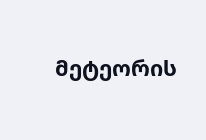მეტეორის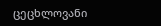ცეცხლოვანი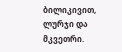ბილიკივით, ლურჯი და მკვეთრი.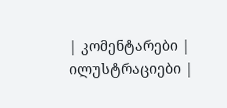| კომენტარები |
ილუსტრაციები |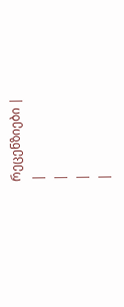რეცენზიები |
|
|
|
|